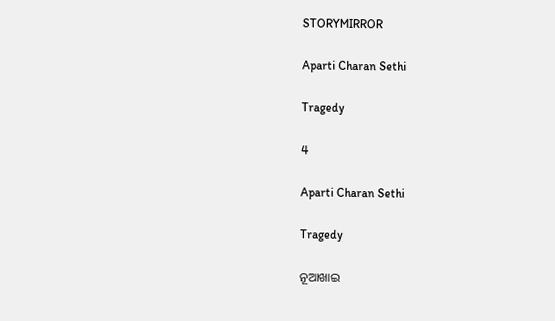STORYMIRROR

Aparti Charan Sethi

Tragedy

4

Aparti Charan Sethi

Tragedy

ନୂଆଖାଇ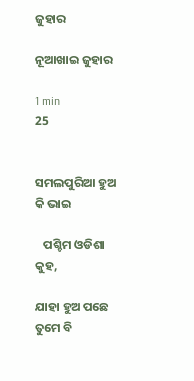ଜୁହାର

ନୂଆଖାଇ ଜୁହାର

1 min
25


ସମଲପୁରିଆ ହୁଅ କି ଭାଇ

   ପଶ୍ଚିମ ଓଡିଶା କୁହ,

ଯାହା ହୁଅ ପଛେ ତୁମେ ବି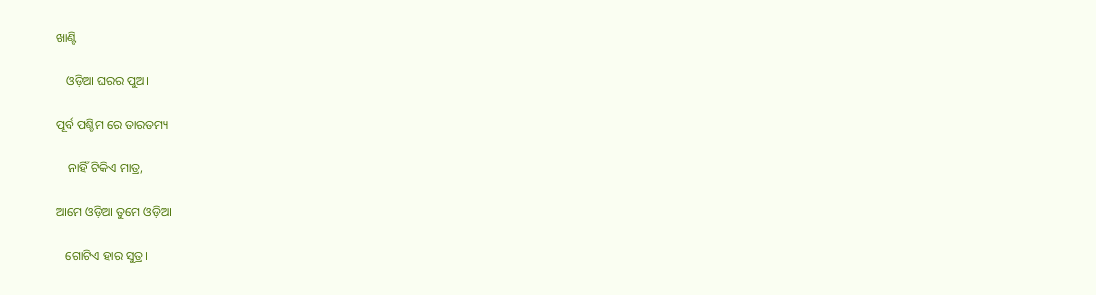ଖାଣ୍ଟି

   ଓଡ଼ିଆ ଘରର ପୁଅ‌।

ପୂର୍ବ‌ ପଶ୍ଚିମ ରେ ତାରତମ୍ୟ

    ନାହିଁ ଟିକିଏ‌ ମାତ୍ର,

ଆମେ ଓଡ଼ିଆ ତୁମେ ଓଡ଼ିଆ

   ଗୋଟିଏ ହାର ସୁତ୍ର।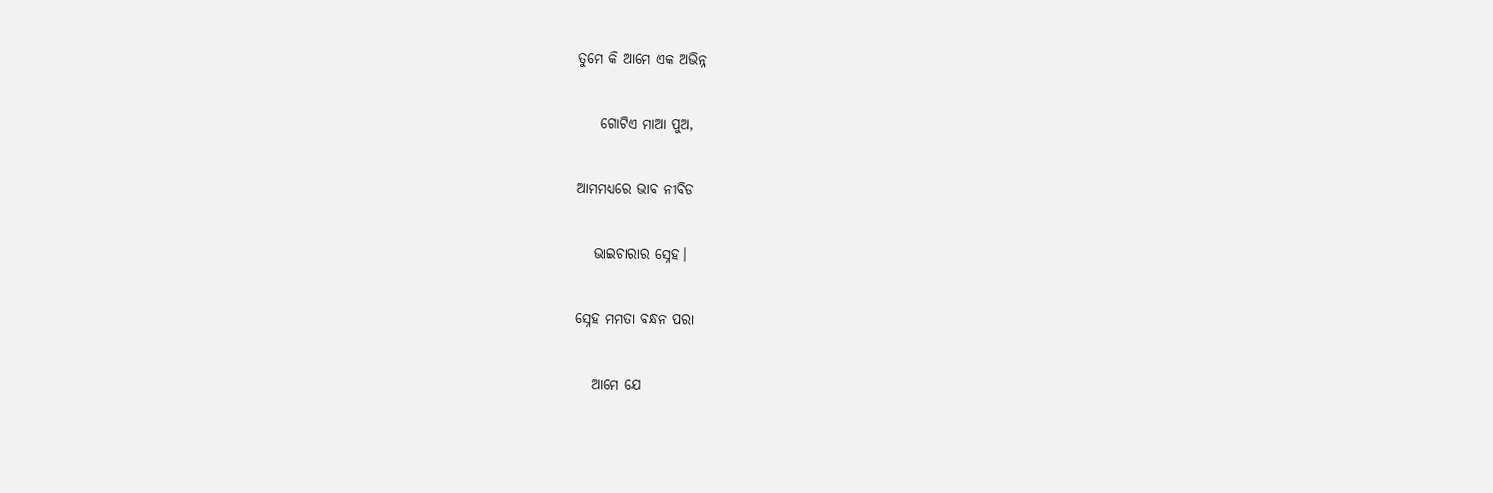ତୁମେ କି ଆମେ ଏକ ଅଭିନ୍ନ

    ଗୋଟିଏ ମାଆ ପୁଅ,

ଆମମଧ୍ଯରେ ଭାବ ନୀବିଡ

   ଭାଇଚାରାର ସ୍ନେହ।

ସ୍ନେହ ମମତା ବନ୍ଧନ ପରା

   ଆମେ ଯେ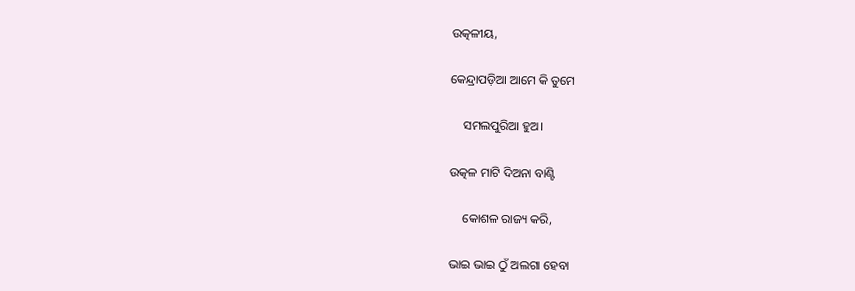ଉତ୍କଳୀୟ,

କେନ୍ଦ୍ରାପଡ଼ିଆ ଆମେ କି ତୁମେ

    ସମଲପୁରିଆ ହୁଅ।

ଉତ୍କଳ ମାଟି ଦିଅନା ବାଣ୍ଟି

    କୋଶଳ ରାଜ୍ୟ କରି,

ଭାଇ ଭାଇ ଠୁଁ ଅଲଗା ହେବା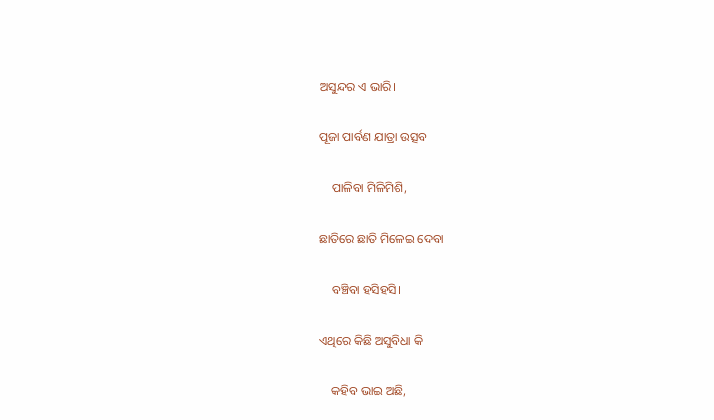ଅସୁନ୍ଦର ଏ ଭାରି।

ପୂଜା ପାର୍ବଣ ଯାତ୍ରା ଉତ୍ସବ

    ପାଳିବା ମିଳିମିଶି,

ଛାତିରେ‌ ଛାତି ମିଳେଇ ଦେବା

    ବଞ୍ଚିବା‌ ହସିହସି।

ଏଥିରେ କିଛି ଅସୁବିଧା କି

    କହିବ ଭାଇ ଅଛି,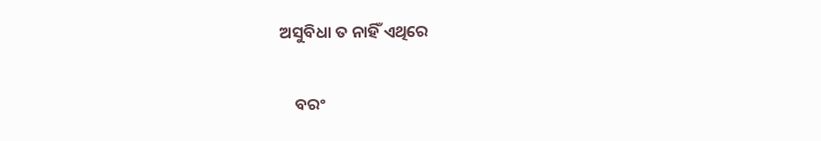ଅସୁବିଧା ତ ନାହିଁ ଏଥିରେ

    ବରଂ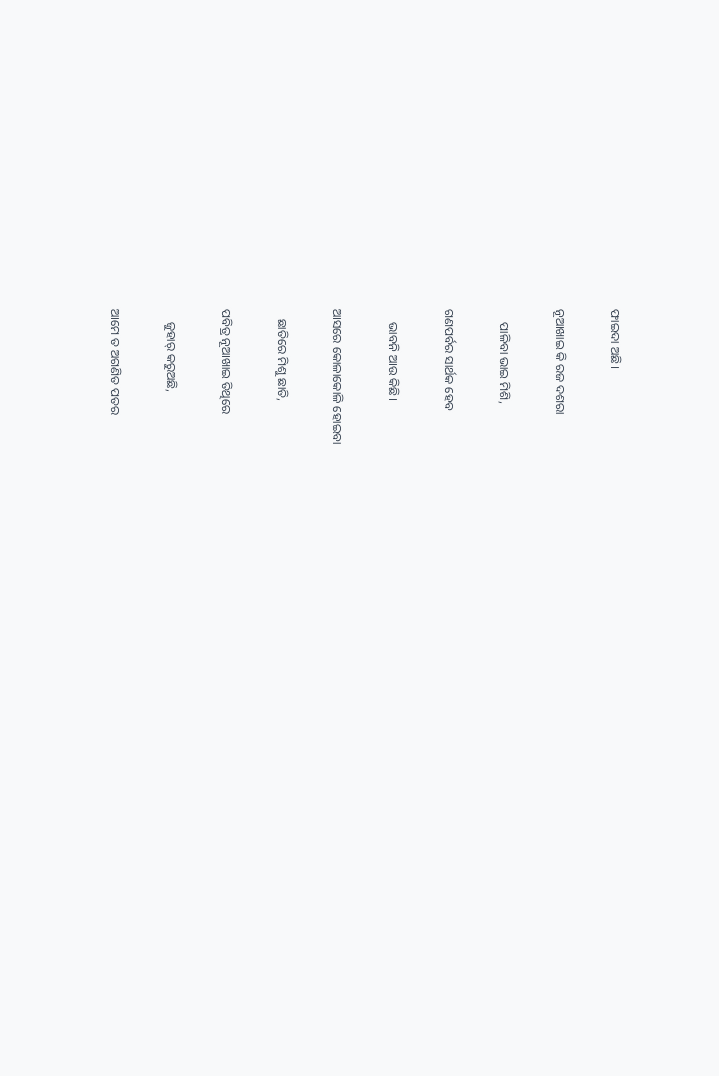ଫାଇଦା‌ ଅଛି।

ନୂଆଖାଇ କି ରଜ ଦଶରା

    ପାଳିବା ଭାଇ ମିଶି,

ଗଣପର୍ବର ସାର୍ଥକ ହେବ

    ଭାବନି ଆଉ କିଛି।

ଆସରେ କୋଳାକୋଳି‌ ହୋଇବା

   ଛାତିରେ ମିଶୁ ଛାତି,

ପବିତ୍ର ନୂଆଖାଇ ତିଥିରେ

    ଜୁହାର୍ କରୁଅଛି,

ଆମେ ତ ଅଗଣିତ ପତର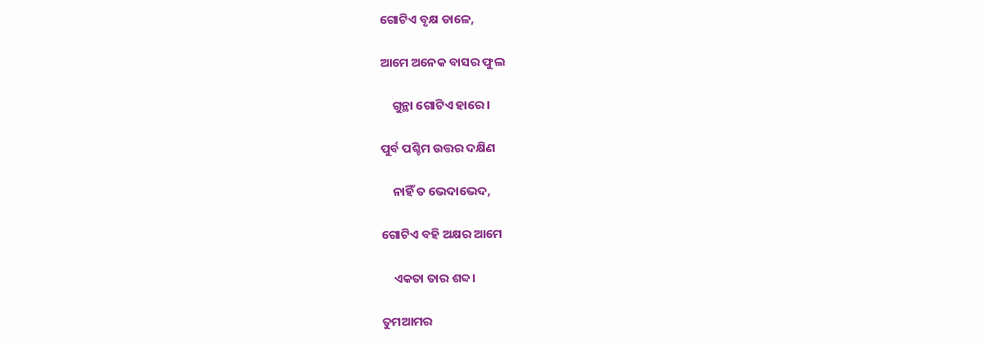ଗୋଟିଏ ବୃକ୍ଷ ଡାଳେ,

ଆମେ ଅନେକ ବାସର ଫୁଲ

    ଗୁନ୍ଥା ଗୋଟିଏ ହାରେ।

ପୁର୍ବ ପଶ୍ଚିମ ଉତ୍ତର ଦକ୍ଷିଣ

    ନାହିଁ ତ ଭେଦାଭେଦ,

ଗୋଟିଏ ବହି ଅକ୍ଷର ଆମେ

    ଏକତା ତାର ଶବ୍ଦ।

ତୁମଆମର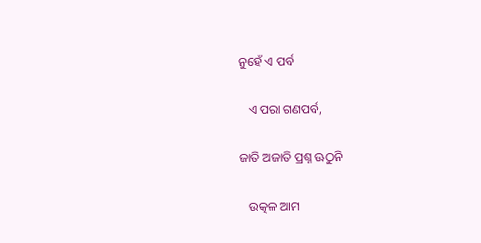ନୁହେଁ ଏ ପର୍ବ

   ଏ ପରା ଗଣପର୍ବ,

ଜାତି ଅଜାତି ପ୍ରଶ୍ନ ଊଠୁନି

   ଉତ୍କଳ ଆମ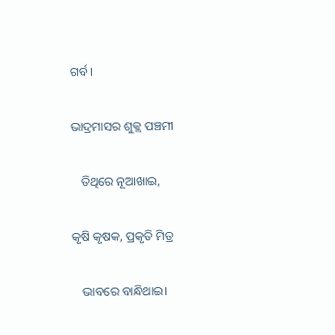ଗର୍ବ‌।

ଭାଦ୍ରମାସର ଶୁକ୍ଲ ପଞ୍ଚମୀ

   ତିଥିରେ ନୂଆଖାଇ,

କୃଷି କୃଷକ, ପ୍ରକୃତି ମିତ୍ର

   ଭାବରେ ବାନ୍ଧିଥାଇ।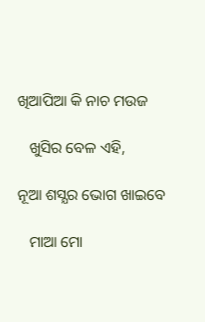ଖିଆପିଆ କି ନାଚ ମ‌ଉଜ

   ଖୁସିର ବେଳ ଏହି,

ନୂଆ ଶସ୍ଯର ଭୋଗ ଖାଇବେ

   ମାଆ ମୋ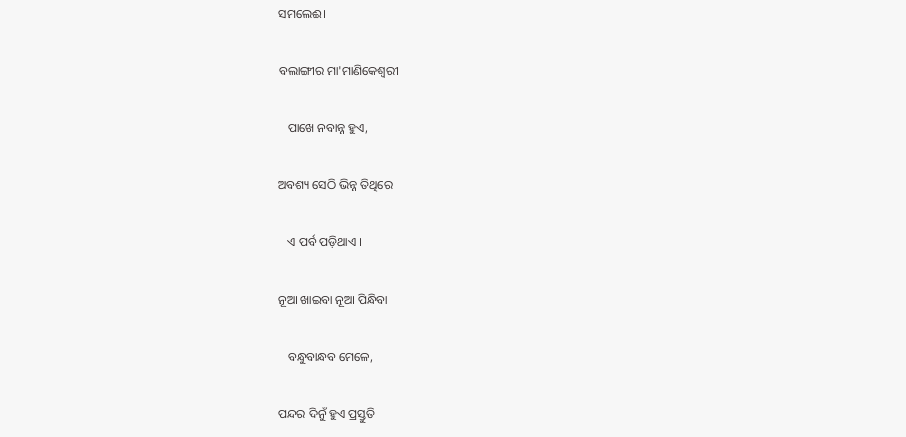ସମଲେଈ।

ବଲାଙ୍ଗୀର ମା'ମାଣିକେଶ୍ଵରୀ

   ପାଖେ ନବାନ୍ନ‌ ହୁଏ,

ଅବଶ୍ୟ ସେଠି ଭିନ୍ନ ତିଥିରେ

   ଏ ପର୍ବ ପଡ଼ିଥାଏ ।

ନୂଆ ଖାଇବା ନୂଆ ପିନ୍ଧିବା

   ବନ୍ଧୁବାନ୍ଧବ ମେଳେ,

ପନ୍ଦର ଦିନୁଁ ହୁଏ ପ୍ରସ୍ତୁତି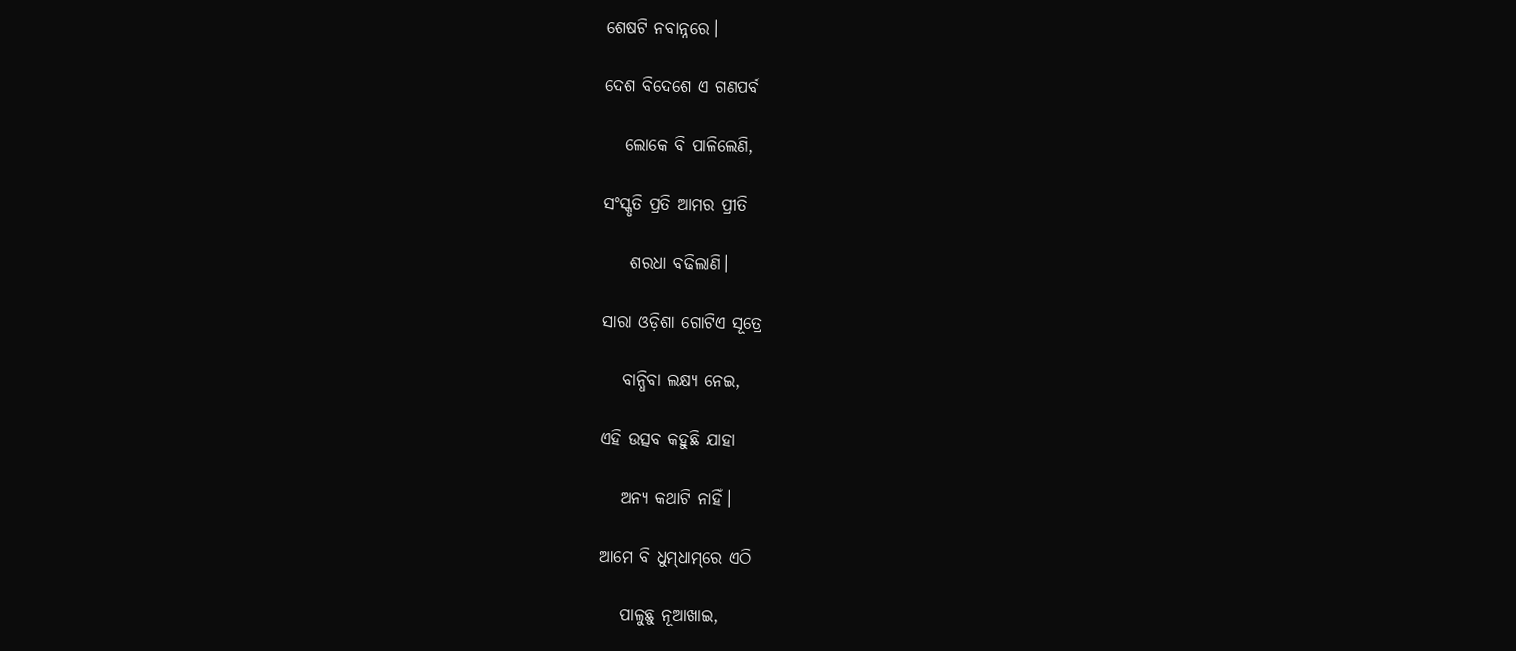ଶେଷଟି ନବାନ୍ନରେ।

ଦେଶ ବିଦେଶେ ଏ ଗଣପର୍ବ

   ଲୋକେ ବି ପାଳିଲେଣି,

ସଂସ୍କୃତି ପ୍ରତି ଆମର ପ୍ରୀତି

    ଶରଧା ବଢିଲାଣି।

ସାରା ଓଡ଼ିଶା ଗୋଟିଏ ସୂତ୍ରେ

   ବାନ୍ଧିବା ଲକ୍ଷ୍ୟ ନେଇ,

ଏହି ଉତ୍ସବ କହୁଛି ଯାହା

   ଅନ୍ଯ କଥାଟି ନାହିଁ।

ଆମେ ବି ଧୁମ୍‌ଧାମ୍‌ରେ ଏଠି

   ପାଳୁଛୁ‌ ନୂଆଖାଇ‌,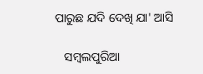ପାରୁଛ ଯଦି ଦେଖି ଯା' ଆସି

   ସମ୍ଵଲପୁରିଆ‌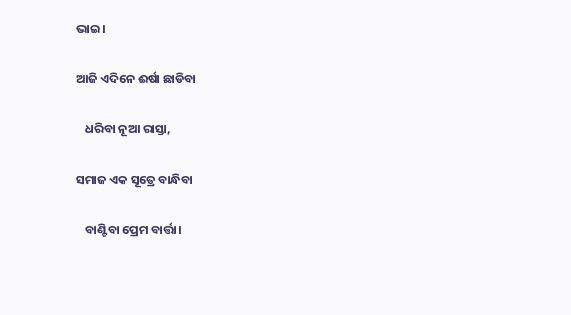ଭାଇ।

ଆଜି ଏଦିନେ ଈର୍ଷା ଛାଡିବା

   ଧରିବା ନୂଆ ରାସ୍ତା,

ସମାଜ ଏକ ସୂତ୍ରେ ବାନ୍ଧିବା

   ବାଣ୍ଟିବା ପ୍ରେମ ବାର୍ତ୍ତା।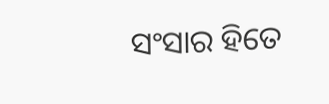ସଂସାର ହିତେ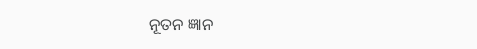ନୂତନ ଜ୍ଞାନ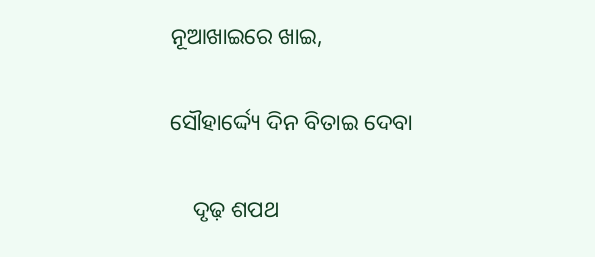ନୂଆଖାଇରେ ଖାଇ,

ସୌହାର୍ଦ୍ଦ୍ୟେ ଦିନ ବିତାଇ ଦେବା

    ଦୃଢ଼ ଶପଥ‌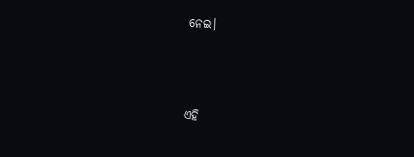ନେଇ।



ଏହି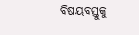ବିଷୟବସ୍ତୁକୁ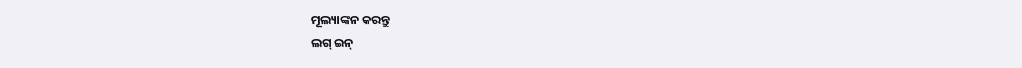ମୂଲ୍ୟାଙ୍କନ କରନ୍ତୁ
ଲଗ୍ ଇନ୍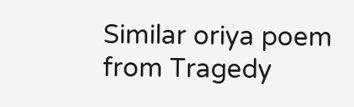Similar oriya poem from Tragedy